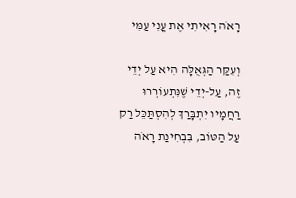רָאֹה רָאִיתִי אֶת עֳנִי עַמִּי

וְעִקַּר הַגְּאֻלָּה הִיא עַל יְדֵי זֶה, עַל-יְדֵי שֶׁנִּתְעוֹרְרוּ רַחֲמָיו יִתְבָּרַךְ לְהִסְתַּכֵּל רַק עַל הַטּוֹב, בִּבְחִינַת רָאֹה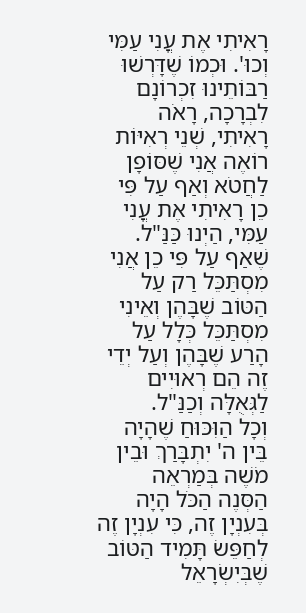רָאִיתִי אֶת עֳנִי עַמִּי וְכוּ'. וּכְמוֹ שֶׁדָּרְשׁוּ רַבּוֹתֵינוּ זִכְרוֹנָם לִבְרָכָה, רָאֹה רָאִיתִי, שְׁנֵי רְאִיּוֹת רוֹאֶה אֲנִי שֶׁסּוֹפָן לַחֲטֹא וְאַף עַל פִּי כֵן רָאִיתִי אֶת עֳנִי עַמִּי, הַיְנוּ כַּנַּ"ל. שֶׁאַף עַל פִּי כֵן אֲנִי מִסְתַּכֵּל רַק עַל הַטּוֹב שֶׁבָּהֶן וְאֵינִי מִסְתַּכֵּל כְּלָל עַל הָרַע שֶׁבָּהֶן וְעַל יְדֵי זֶה הֵם רְאוּיִים לַגְּאֻלָּה וְכַנַּ"ל.
וְכָל הַוִּכּוּחַ שֶׁהָיָה בֵּין ה' יִתְבָּרַךְ וּבֵין מֹשֶׁה בְּמַרְאֵה הַסְּנֶה הַכֹּל הָיָה בְּעִנְיָן זֶה, כִּי עִנְיָן זֶה לְחַפֵּשׂ תָּמִיד הַטּוֹב שֶׁבְּיִשְׂרָאֵל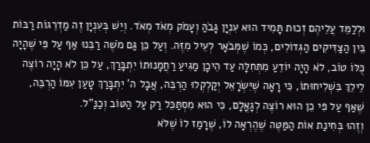וּלְלַמֵּד עֲלֵיהֶם זְכוּת תָּמִיד הוּא עִנְיָן גָּבֹהַּ וְעָמֹק מְאֹד מְאֹד. וְיֵשׁ בְּעִנְיָן זֶה מַדְרֵגוֹת רַבּוֹת בֵּין הַצַּדִּיקִים הַגְּדוֹלִים, כְּמוֹ שֶׁמְּבֹאָר לְעֵיל מִזֶּה. וְעַל כֵּן גַּם מֹשֶׁה רַבֵּנוּ אַף עַל פִּי שֶׁהָיָה כֻּלּוֹ טוֹב, לֹא הָיָה יוֹדֵעַ מִתְּחִלָּה עַד הֵיכָן מַגִּיעַ רַחֲמָנוּתוֹ יִתְבָּרַךְ, עַל כֵּן לֹא הָיָה רוֹצֶה לֵילֵךְ בִּשְׁלִיחוּתוֹ, כִּי רָאָה שֶׁיִּשְׂרָאֵל יְקַלְקְלוּ הַרְבֵּה, אֲבָל ה' יִתְבָּרַךְ טָעַן עִמּוֹ הַרְבֵּה, שֶׁאַף עַל פִּי כֵן הוּא רוֹצֶה לְגָאֳלָם, כִּי הוּא מִסְתַּכֵּל רַק עַל הַטּוֹב וְכַנַּ"ל.
וְזֶהוּ בְּחִינַת אוֹת הַמַּטֶּה שֶׁהֶרְאָה לוֹ, שֶׁרָמַז לוֹ שֶׁלֹּא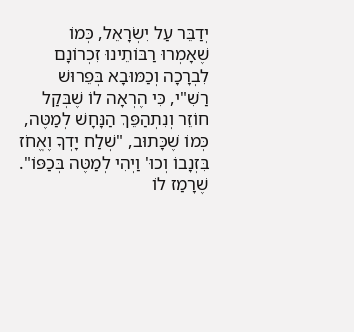יְדַבֵּר עַל יִשְׂרָאֵל, כְּמוֹ שֶׁאָמְרוּ רַבּוֹתֵינוּ זִכְרוֹנָם לִבְרָכָה וְכַמּוּבָא בְּפֵרוּשׁ רַשִׁ"י, כִּי הֶרְאָה לוֹ שֶׁבְּקַל חוֹזֵר וְנִתְהַפֵּךְ הַנָּחָשׁ לְמַטֶּה, כְּמוֹ שֶׁכָּתוּב, "שְׁלַח יָדְךָ וֶאֱחֹז בִּזְנָבוֹ וְכוּ' וַיְהִי לְמַטֶּה בְּכַפּוֹ". שֶׁרָמַז לוֹ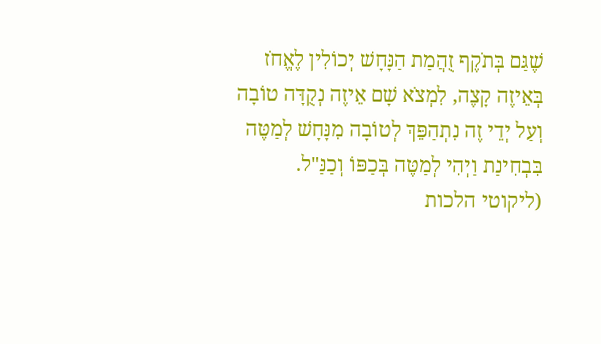שֶׁגַּם בְּתֹקֶף זֻהֲמַת הַנָּחָשׁ יְכוֹלִין לֶאֱחֹז בְּאֵיזֶה קָצֶה, לִמְצֹא שָׁם אֵיזֶה נְקֻדָּה טוֹבָה וְעַל יְדֵי זֶה נִתְהַפֵּךְ לְטוֹבָה מִנָּחָשׁ לְמַטֶּה בִּבְחִינַת וַיְהִי לְמַטֶּה בְּכַפּוֹ וְכַנַּ"ל.
(ליקוטי הלכות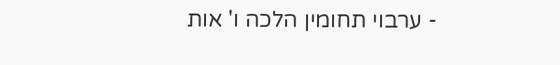- ערבוי תחומין הלכה ו' אות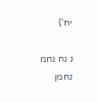יח')

נ נח נחמ נחמן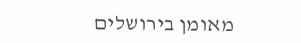מאומן בירושלים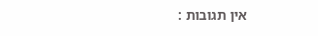אין תגובות :